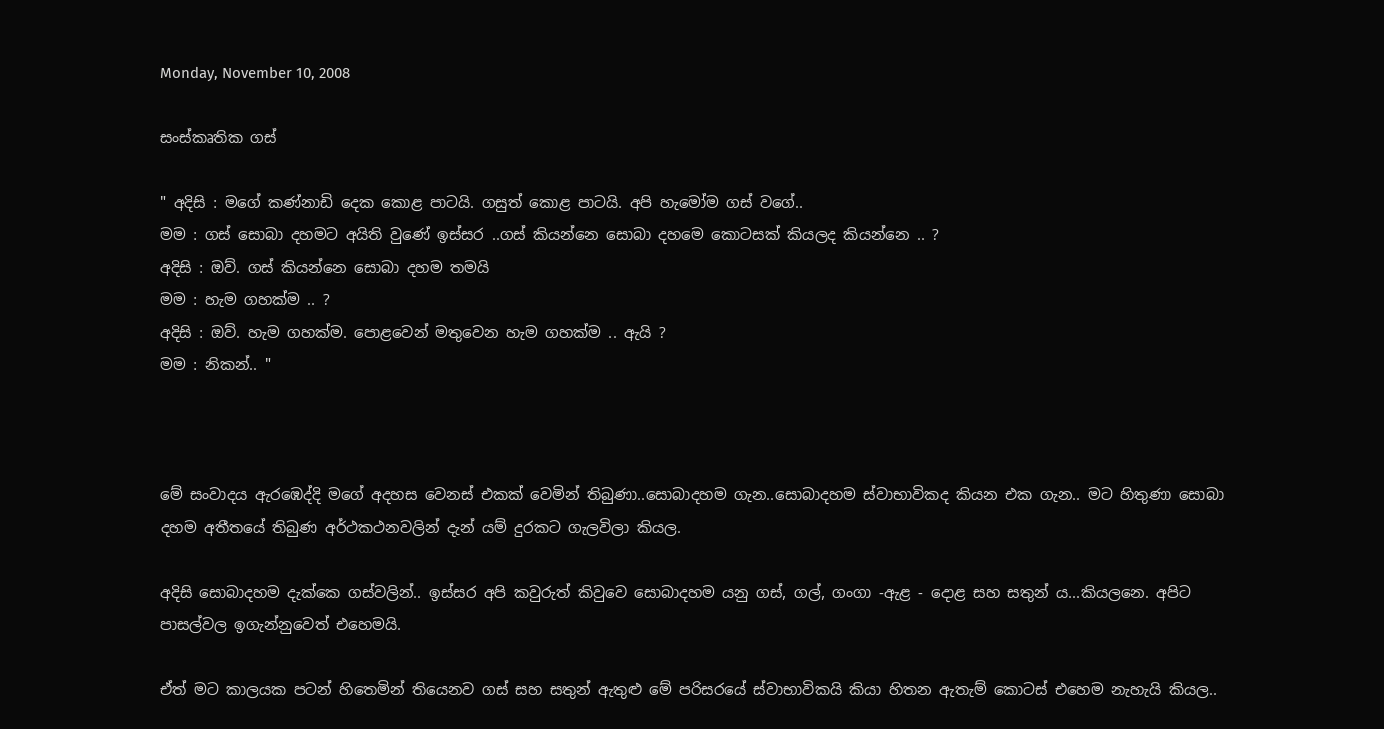Monday, November 10, 2008

සංස්කෘතික ගස්

" අදිසි : මගේ කණ්නාඩි දෙක කොළ පාටයි. ගසුත් කොළ පාටයි. අපි හැමෝම ගස් වගේ..
මම : ගස් සොබා දහමට අයිති වුණේ ඉස්සර ..ගස් කියන්නෙ සොබා දහමෙ කොටසක් කියලද කියන්නෙ .. ?
අදිසි : ඔව්. ගස් කියන්නෙ සොබා දහම තමයි
මම : හැම ගහක්ම .. ?
අදිසි : ඔව්. හැම ගහක්ම. පොළවෙන් මතුවෙන හැම ගහක්ම .. ඇයි ?
මම : නිකන්.. "



මේ සංවාදය ඇරඹෙද්දි මගේ අදහස වෙනස් එකක් වෙමින් තිබුණා..සොබාදහම ගැන..සොබාදහම ස්වාභාවිකද කියන එක ගැන.. මට හිතුණා සොබා දහම අතීතයේ තිබුණ අර්ථකථනවලින් දැන් යම් දුරකට ගැලවිලා කියල.

අදිසි සොබාදහම දැක්කෙ ගස්වලින්.. ඉස්සර අපි කවුරුත් කිවුවෙ සොබාදහම යනු ගස්, ගල්, ගංගා -ඇළ - දොළ සහ සතුන් ය...කියලනෙ. අපිට පාසල්වල ඉ‍ගැන්නුවෙත් එහෙමයි.

ඒත් මට කාලයක පටන් හිතෙමින් තියෙනව ගස් සහ සතුන් ඇතුළු මේ පරිසරයේ ස්වාභාවිකයි කියා හිතන ඇතැම් කොටස් එහෙම නැහැයි කියල..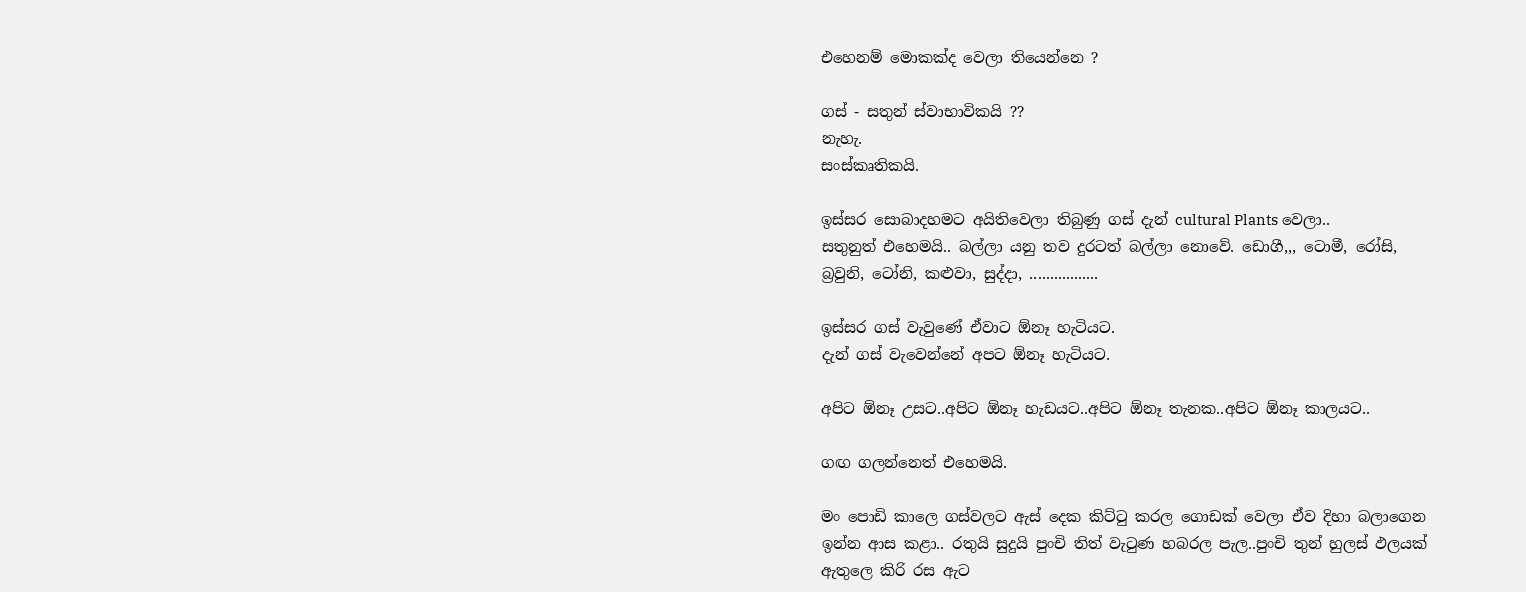එහෙනම් මොකක්ද වෙලා තියෙන්නෙ ?

ගස් - සතුන් ස්වාභාවිකයි ??
නැහැ.
සංස්කෘතිකයි.

ඉස්සර සොබාදහමට අයිතිවෙලා තිබුණු ගස් දැන් cultural Plants වෙලා..
සතුනුත් එහෙමයි.. බල්ලා යනු තව දුරටත් බල්ලා නොවේ. ඩොගී,,, ටොමී, රෝසි, බ්‍රවුනි, ටෝනි, කළුවා, සුද්දා, .................

ඉස්සර ගස් වැවුණේ ඒවාට ඕනෑ හැටියට.
දැන් ගස් වැවෙන්නේ අපට ඕනෑ හැටියට.

අපිට ඕනෑ උසට..අපිට ඕනෑ හැඩයට..අපිට ඕනෑ තැනක..අපිට ඕනෑ කාලයට..

ගඟ ගලන්නෙත් එහෙමයි.

මං පොඩි කාලෙ ගස්වලට ඇස් දෙක කිට්ටු කරල ‍ගොඩක් වෙලා ඒව දිහා බලාගෙන ඉන්න ආස කළා.. රතුයි සුදුයි පුංචි තිත් වැටුණ හබරල පැල..පුංචි තුන් හුලස් ඵලයක් ඇතුලෙ කිරි රස ඇට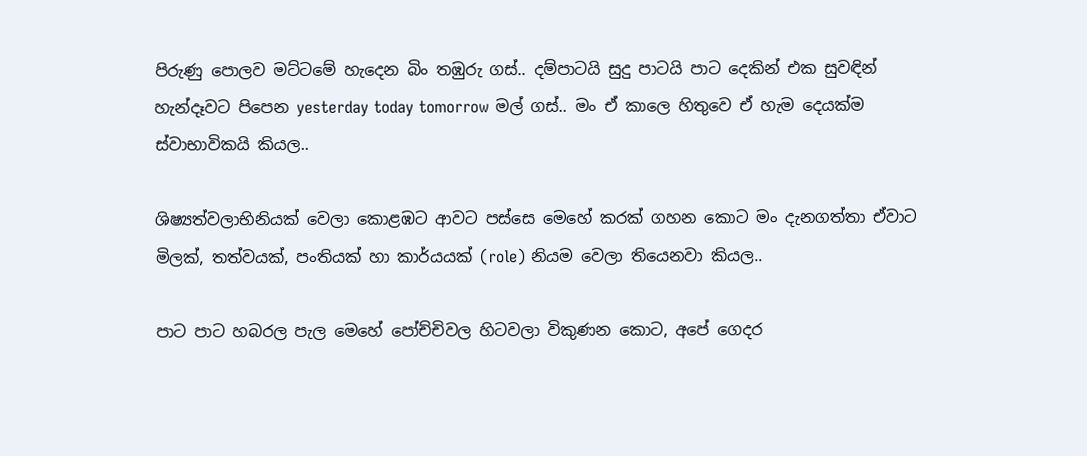පිරුණු පොලව මට්ටමේ හැදෙන බිං තඹුරු ගස්.. දම්පාටයි සුදු පාටයි පාට දෙකින් එක සුවඳින් හැන්දෑවට පිපෙන yesterday today tomorrow මල් ගස්.. මං ඒ කාලෙ හිතුවෙ ඒ හැම දෙයක්ම ස්වාභාවිකයි කියල..

ශිෂ්‍යත්වලාභිනියක් වෙලා කොළඹට ආවට පස්සෙ මෙහේ කරක් ගහන කොට මං දැනගත්තා ඒවාට මිලක්, තත්වයක්, පංතියක් හා කාර්යයක් (role) නියම වෙලා තියෙනවා කියල..

පාට පාට හබරල පැල මෙහේ පෝච්චිවල හිටවලා විකුණන කොට, අපේ ගෙදර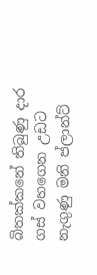බිතක්කනේ තිබුණු දාර ගස් වහගෙන උඩට නැගුණු මනි ප්ලාන්ට්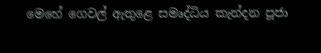මෙහේ ගෙවල් ඇතුළෙ සමෘද්ධිය කැන්දන පූජා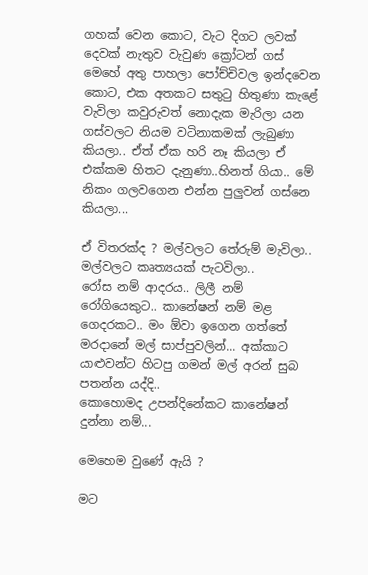ගහක් වෙන කොට, වැට දිගට ලවක් දෙවක් නැතුව වැවුණ ක්‍රෝටන් ගස් මෙහේ අතු පාහලා පෝච්චිවල ඉන්දවෙන කොට, එක අතකට සතුටු හිතුණා කැළේ වැවිලා කවුරුවත් නොදැක මැරිලා යන ගස්වලට නියම වටිනාකමක් ලැබුණා කියලා.. ඒත් ඒක හරි ‍නෑ කියලා ඒ එක්කම හිතට දැනුණා..හිනත් ගියා.. මේ නිකං ගලවගෙන එන්න පුලුවන් ගස්නෙ කියලා...

ඒ විතරක්ද ? මල්වලට තේරුම් මැවිලා.. මල්වලට කෘත්‍යයක් පැටවිලා..
රෝස නම් ආදරය.. ලිලී නම් රෝගියෙකුට.. කානේෂන් නම් මළ ගෙදරකට.. මං ඕවා ඉගෙන ගත්තේ මරදානේ මල් සාප්පුවලින්... අක්කාට යාළුවන්ට හිටපු ගමන් මල් අරන් සුබ පතන්න යද්දි..
කොහොමද උපන්දිනේකට කානේෂන් දුන්නා නම්...

මෙහෙම වුණේ ඇයි ?

මට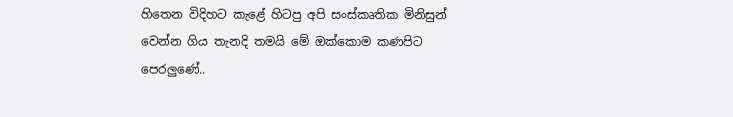හිතෙන විදිහට කැළේ හිටපු අපි සංස්කෘතික මිනිසුන් වෙන්න ගිය තැනදි තමයි මේ ඔක්කොම කණපිට පෙර‍ලුණේ..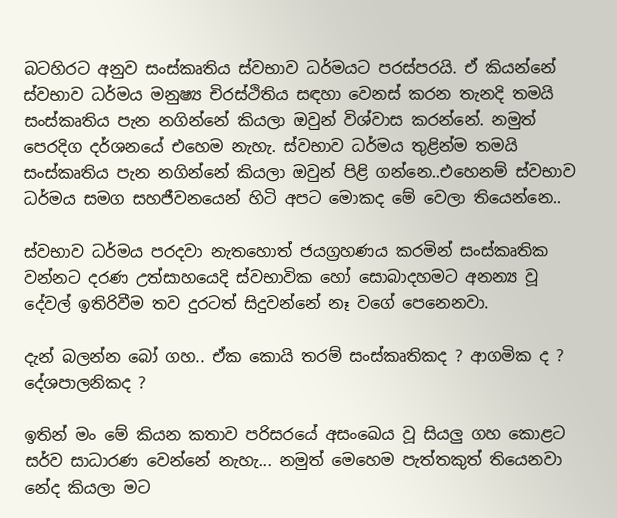බටහිරට අනුව සංස්කෘතිය ස්වභාව ධර්මයට පරස්පරයි. ඒ කියන්නේ ස්වභාව ධර්මය මනුෂ්‍ය චිරස්ථිතිය සඳහා වෙනස් කරන තැනදි තමයි සංස්කෘතිය පැන නගින්නේ කියලා ඔවුන් විශ්වාස කරන්නේ. නමුත් පෙරදිග දර්ශනයේ එහෙම නැහැ. ස්වභාව ධර්මය තුළින්ම තමයි සංස්කෘතිය පැන නගින්නේ කියලා ඔවුන් පිළි ගන්නෙ..එහෙනම් ‍ස්වභාව ධර්මය සමග සහජීවනයෙන් හිටි අපට මොකද මේ වෙලා තියෙන්නෙ..

ස්වභාව ධර්මය පරදවා නැතහොත් ජයග්‍රහණය කරමින් සංස්කෘතික වන්නට දරණ උත්සාහයෙදි ස්වභාවික හෝ සොබාදහමට අනන්‍ය වූ දේවල් ඉතිරිවීම තව දුරටත් සිදුවන්නේ නෑ වගේ පෙනෙනවා.

දැන් බලන්න බෝ ගහ.. ඒක කොයි තරම් සංස්කෘතිකද ? ආගමික ද ? දේශපාලනිකද ?

ඉතින් මං මේ කියන කතාව පරිසරයේ අසංඛෙය වූ සියලු ගහ කොළට සර්ව සාධාරණ වෙන්නේ නැහැ... නමුත් මෙහෙම පැත්තකුත් තියෙනවා‍ නේද කියලා මට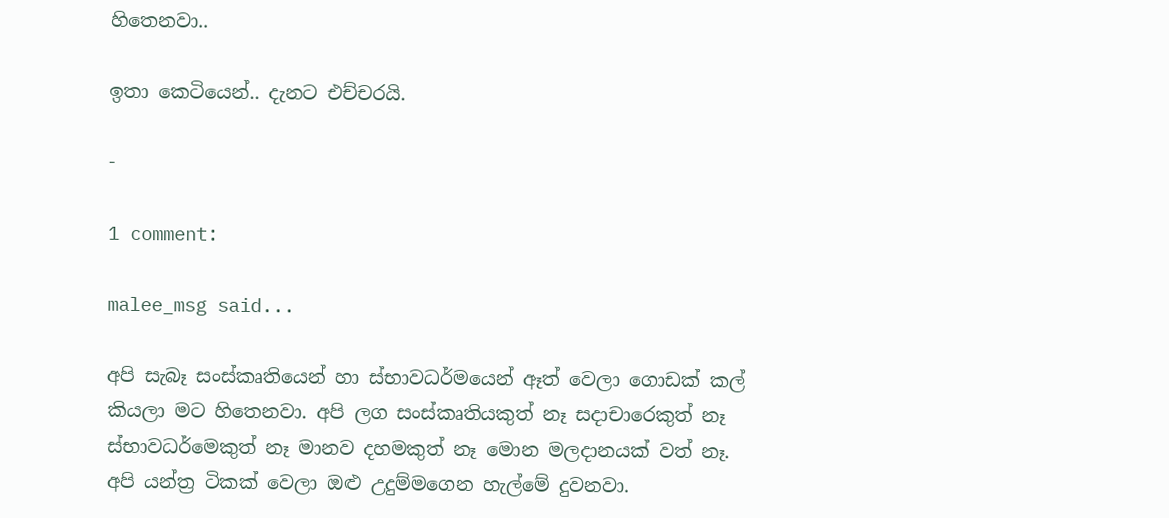හිතෙනවා..

ඉතා කෙටියෙන්.. දැනට එච්චරයි.

-

1 comment:

malee_msg said...

අපි සැබෑ සංස්කෘතියෙන් හා ස්භාවධර්මයෙන් ඈත් වෙලා ගොඩක් කල් කියලා මට හිතෙනවා. අපි ලග සංස්කෘතියකුත් නෑ සදාචාරෙකුත් නෑ ස්භාවධර්මෙකුත් නෑ මානව දහමකුත් නෑ මොන මලදානයක් වත් නෑ.
අපි යන්ත්‍ර ටිකක් වෙලා ඔළු උදුම්මගෙන හැල්මේ දුවනවා.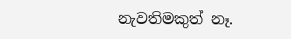නැවතිමකුත් නෑ.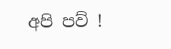අපි පව් !